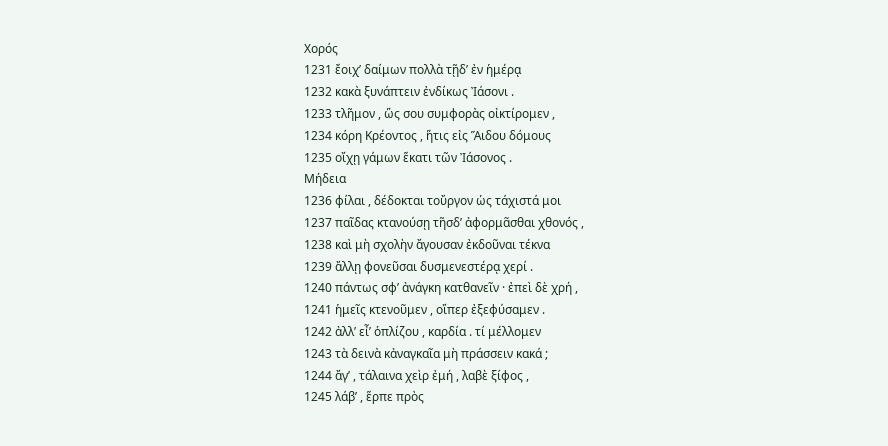Χορός
1231 ἔοιχ’ δαίμων πολλὰ τῇδ’ ἐν ἡμέρᾳ
1232 κακὰ ξυνάπτειν ἐνδίκως Ἰάσονι .
1233 τλῆμον , ὥς σου συμφορὰς οἰκτίρομεν ,
1234 κόρη Κρέοντος , ἥτις εἰς Ἅιδου δόμους
1235 οἴχῃ γάμων ἕκατι τῶν Ἰάσονος .
Μήδεια
1236 φίλαι , δέδοκται τοὔργον ὡς τάχιστά μοι
1237 παῖδας κτανούσῃ τῆσδ’ ἀφορμᾶσθαι χθονός ,
1238 καὶ μὴ σχολὴν ἄγουσαν ἐκδοῦναι τέκνα
1239 ἄλλῃ φονεῦσαι δυσμενεστέρᾳ χερί .
1240 πάντως σφ’ ἀνάγκη κατθανεῖν · ἐπεὶ δὲ χρή ,
1241 ἡμεῖς κτενοῦμεν , οἵπερ ἐξεφύσαμεν .
1242 ἀλλ’ εἶ’ ὁπλίζου , καρδία . τί μέλλομεν
1243 τὰ δεινὰ κἀναγκαῖα μὴ πράσσειν κακά ;
1244 ἄγ’ , τάλαινα χεὶρ ἐμή , λαβὲ ξίφος ,
1245 λάβ’ , ἕρπε πρὸς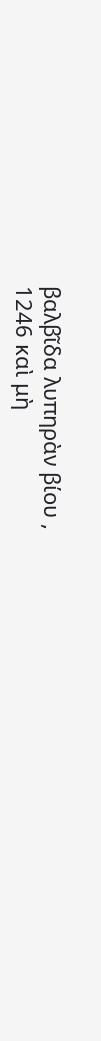βαλβῖδα λυπηρὰν βίου ,
1246 καὶ μὴ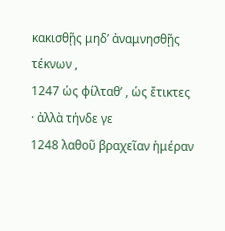κακισθῇς μηδ’ ἀναμνησθῇς τέκνων ,
1247 ὡς φίλταθ’ , ὡς ἔτικτες · ἀλλὰ τήνδε γε
1248 λαθοῦ βραχεῖαν ἡμέραν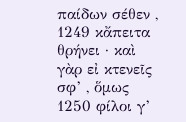παίδων σέθεν ,
1249 κἄπειτα θρήνει · καὶ γὰρ εἰ κτενεῖς σφ’ , ὅμως
1250 φίλοι γ’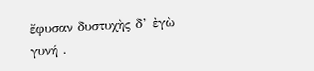ἔφυσαν δυστυχὴς δ’ ἐγὼ γυνή .